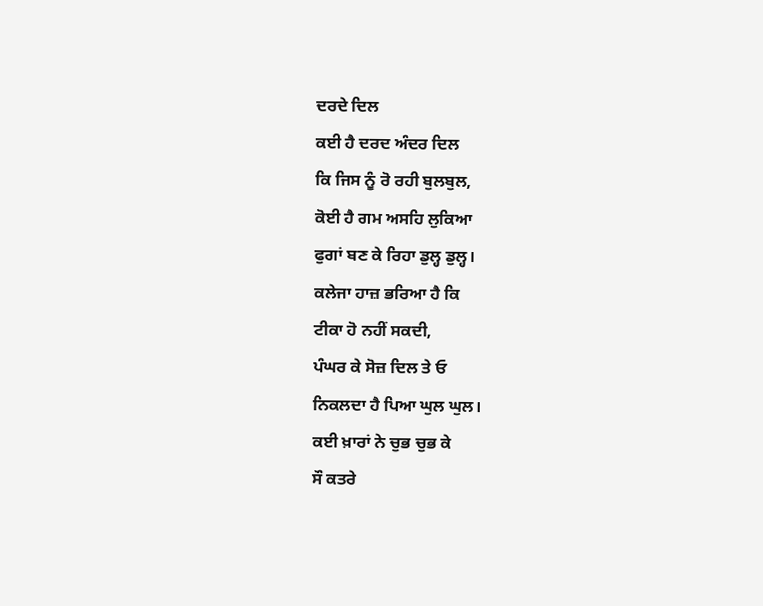ਦਰਦੇ ਦਿਲ
ਕਈ ਹੈ ਦਰਦ ਅੰਦਰ ਦਿਲ
ਕਿ ਜਿਸ ਨੂੰ ਰੋ ਰਹੀ ਬੁਲਬੁਲ,
ਕੋਈ ਹੈ ਗਮ ਅਸਹਿ ਲੁਕਿਆ
ਫੁਗਾਂ ਬਣ ਕੇ ਰਿਹਾ ਡੁਲ੍ਹ ਡੁਲ੍ਹ।
ਕਲੇਜਾ ਹਾਜ਼ ਭਰਿਆ ਹੈ ਕਿ
ਟੀਕਾ ਹੋ ਨਹੀਂ ਸਕਦੀ,
ਪੰਘਰ ਕੇ ਸੋਜ਼ ਦਿਲ ਤੇ ਓ
ਨਿਕਲਦਾ ਹੈ ਪਿਆ ਘੁਲ ਘੁਲ।
ਕਈ ਖ਼ਾਰਾਂ ਨੇ ਚੁਭ ਚੁਭ ਕੇ
ਸੌ ਕਤਰੇ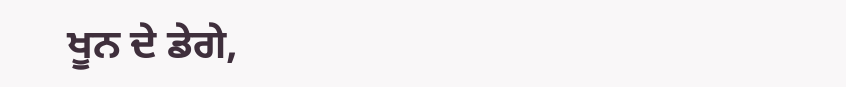ਖੂਨ ਦੇ ਡੇਗੇ,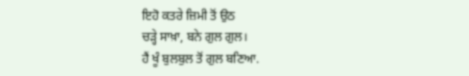ਇਹੋ ਕਤਰੇ ਜ਼ਿਮੀ ਤੋਂ ਉਠ
ਚੜ੍ਹੇ ਸਾਖ਼ਾ, ਬਨੇ ਗੁਲ ਗੁਲ।
ਹੈਂ ਖੂੰ ਬੁਲਬੁਲ ਤੋਂ ਗੁਲ ਬਣਿਆ.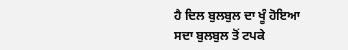ਹੈ ਦਿਲ ਬੁਲਬੁਲ ਦਾ ਖੂੰ ਹੋਇਆ
ਸਦਾ ਬੁਲਬੁਲ ਤੋਂ ਟਪਕੇ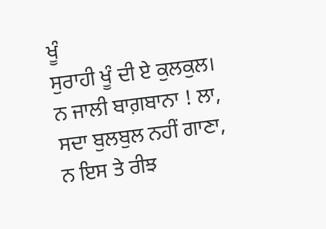ਖੂੰ
ਸੁਰਾਹੀ ਖੂੰ ਦੀ ਏ ਕੁਲਕੁਲ।
ਨ ਜਾਲੀ ਬਾਗ਼ਬਾਨਾ ! ਲਾ,
ਸਦਾ ਬੁਲਬੁਲ ਨਹੀਂ ਗਾਣਾ,
ਨ ਇਸ ਤੇ ਰੀਝ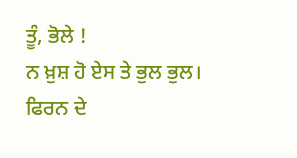ਤੂੰ, ਭੋਲੇ !
ਨ ਖ਼ੁਸ਼ ਹੋ ਏਸ ਤੇ ਭੁਲ ਭੁਲ।
ਫਿਰਨ ਦੇ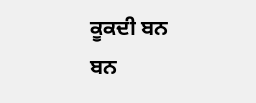ਕੂਕਦੀ ਬਨ ਬਨ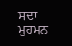ਸਦਾ ਮੁਹਮਨ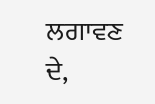ਲਗਾਵਣ ਦੇ,